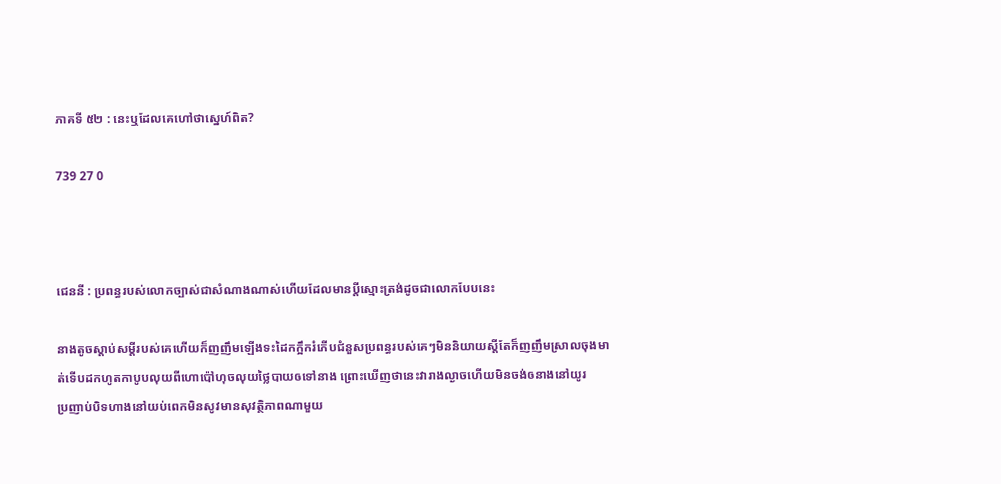ភាគទី ៥២ : នេះឬដែលគេហៅថាស្នេហ៍ពិត?

739 27 0



ជេននី : ប្រពន្ធរបស់លោកច្បាស់ជាសំណាងណាស់ហើយដែលមានប្ដីស្មោះត្រង់ដូចជាលោកបែបនេះ

នាងតូចស្ដាប់សម្ដីរបស់គេហើយក៏ញញឹមឡើងទះដៃកក្អឹករំភើបជំនួសប្រពន្ធរបស់គេៗមិននិយាយស្ដីតែក៏ញញឹមស្រាលចុងមាត់ទើបដកហូតកាបូបលុយពីហោប៉ៅហុចលុយថ្លៃបាយឲទៅនាង ព្រោះឃើញថានេះវារាងល្ងាចហើយមិនចង់ឲនាងនៅយូរ
ប្រញាប់បិទហាងនៅយប់ពេកមិនសូវមានសុវត្ថិភាពណាមួយ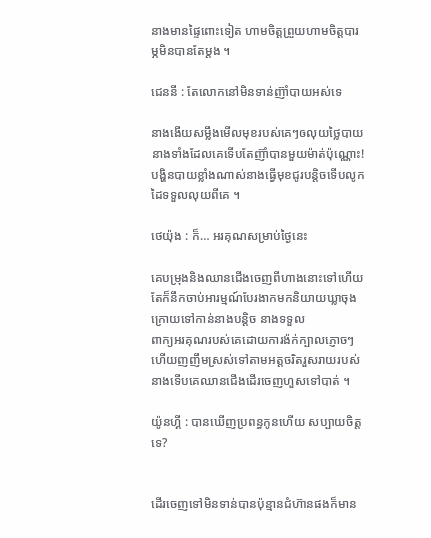នាងមានផ្ទៃពោះទៀត ហាមចិត្តព្រួយហាមចិត្តបារម្ភមិនបានតែម្ដង ។

ជេននី : តែលោកនៅមិនទាន់ញ៊ាំបាយអស់ទេ

នាងងើយសម្លឹងមើលមុខរបស់គេៗឲលុយថ្លៃបាយនាងទាំងដែលគេទើបតែញ៊ាំបានមួយម៉ាត់ប៉ុណ្ណោះ! បង្ហិនបាយខ្លាំងណាស់នាងធ្វើមុខជូរបន្តិចទើបលូកដៃទទួលលុយពីគេ ។

ថេយ៉ុង : ក៏… អរគុណសម្រាប់ថ្ងៃនេះ

គេបម្រុងនិងឈានជើងចេញពីហាងនោះទៅហើយតែក៏នឹកចាប់អារម្មណ៍បែរងាកមកនិយាយឃ្លាចុងក្រោយទៅកាន់នាងបន្តិច នាងទទួល
ពាក្យអរគុណរបស់គេដោយការង៉ក់ក្បាលភ្ញោចៗហើយញញឹមស្រស់ទៅតាមអត្តចរិតរួសរាយរបស់នាងទើបគេឈានជើងដើរចេញហួសទៅបាត់ ។

យ៉ូនហ្គី : បានឃើញប្រពន្ធកូនហើយ សប្បាយចិត្តទេ?


ដើរចេញទៅមិនទាន់បានប៉ុន្មានជំហ៊ានផងក៏មាន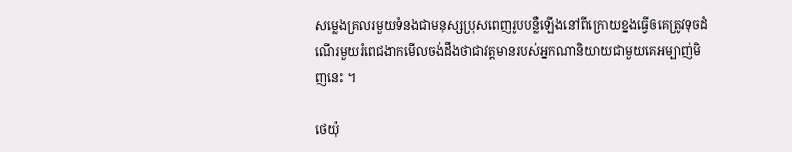សម្លេងគ្រលរមួយទំនងជាមនុស្សប្រុសពេញរូបបន្លឺឡើងនៅពីក្រោយខ្នងធ្វើឲគេត្រូវទុចដំណើរមួយរំពេជងាកមើលចង់ដឹងថាជាវត្តមានរបស់អ្នកណានិយាយជាមួយគេអម្បាញ់មិញនេះ ។

ថេយ៉ុ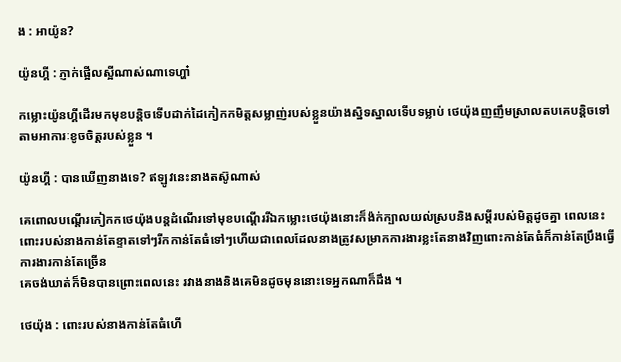ង : អាយ៉ូន?

យ៉ូនហ្គី : ភ្ញាក់ផ្អើលស្អីណាស់ណាទេហ្ហា៎

កម្លោះយ៉ូនហ្គីដើរមកមុខបន្តិចទើបដាក់ដៃកៀកកមិត្តសម្លាញ់របស់ខ្លួនយ៉ាងស្និទស្នាលទើបទម្លាប់ ថេយ៉ុងញញឹមស្រាលតបគេបន្តិចទៅតាមអាការៈខូចចិត្តរបស់ខ្លួន ។

យ៉ូនហ្គី : បានឃើញនាងទេ? ឥឡូវនេះនាងតស៊ូណាស់

គេពោលបណ្ដើរកៀកកថេយ៉ុងបន្តដំណើរទៅមុខបណ្ដើររីឯកម្លោះថេយ៉ុងនោះក៏ង៉ក់ក្បាលយល់ស្របនិងសម្ដីរបស់មិត្តដូចគ្នា ពេលនេះពោះរបស់នាងកាន់តែខ្ទាតទៅៗរីកកាន់តែធំទៅៗហើយជាពេលដែលនាងត្រូវសម្រាកការងារខ្លះតែនាងវិញពោះកាន់តែធំក៏កាន់តែប្រឹងធ្វើការងារកាន់តែច្រើន
គេចង់ឃាត់ក៏មិនបានព្រោះពេលនេះ រវាងនាងនិងគេមិនដូចមុននោះទេអ្នកណាក៏ដឹង ។

ថេយ៉ុង : ពោះរបស់នាងកាន់តែធំហើ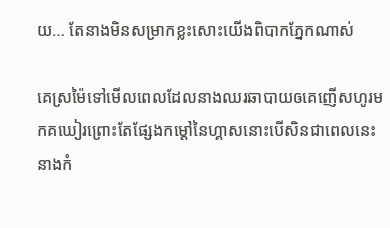យ… តែនាងមិនសម្រាកខ្លះសោះយើងពិបាកភ្នែកណាស់

គេស្រម៉ៃទៅមើលពេលដែលនាងឈរឆាបាយឲគេញើសហូរមកគឃៀរព្រោះតែផ្សែងកម្ដៅនៃហ្គាសនោះបើសិនជាពេលនេះនាងកំ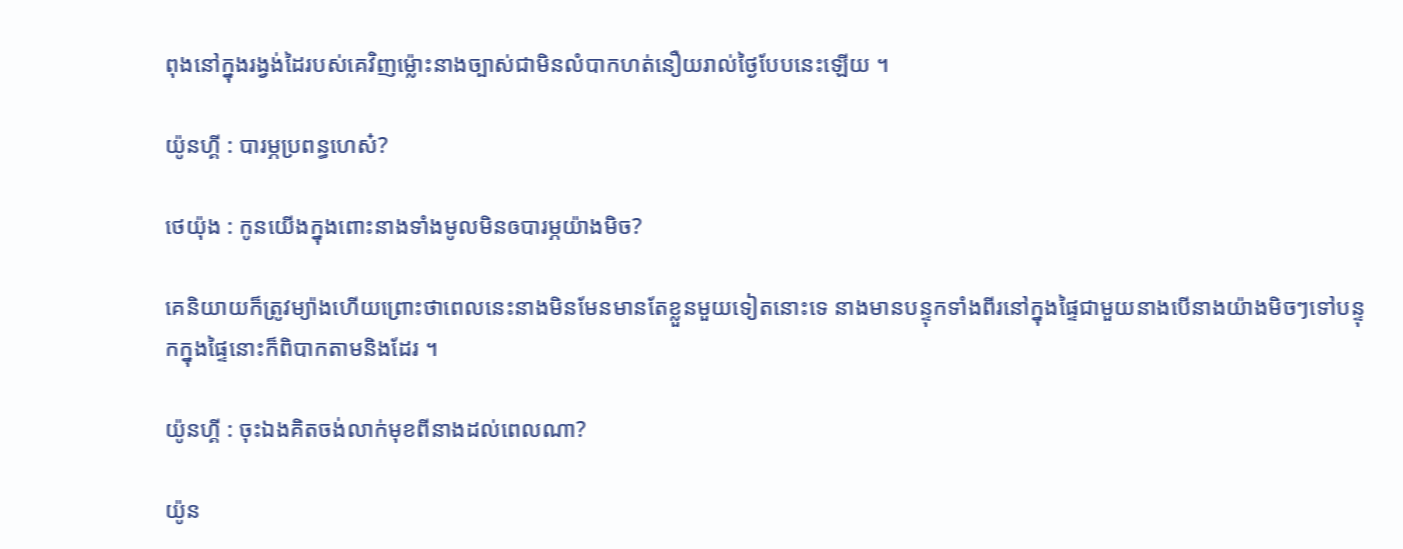ពុងនៅក្នុងរង្វង់ដៃរបស់គេវិញម្ល៉ោះនាងច្បាស់ជាមិនលំបាកហត់នឿយរាល់ថ្ងៃបែបនេះឡើយ ។

យ៉ូនហ្គី : បារម្ភប្រពន្ធហេស៎?

ថេយ៉ុង : កូនយើងក្នុងពោះនាងទាំងមូលមិនឲបារម្ភយ៉ាងមិច?

គេនិយាយក៏ត្រូវម្យ៉ាងហើយព្រោះថាពេលនេះនាងមិនមែនមានតែខ្លួនមួយទៀតនោះទេ នាងមានបន្ទុកទាំងពីរនៅក្នុងផ្ទៃជាមួយនាងបើនាងយ៉ាងមិចៗទៅបន្ទុកក្នុងផ្ទៃនោះក៏ពិបាកតាមនិងដែរ ។

យ៉ូនហ្គី : ចុះឯងគិតចង់លាក់មុខពីនាងដល់ពេលណា?

យ៉ូន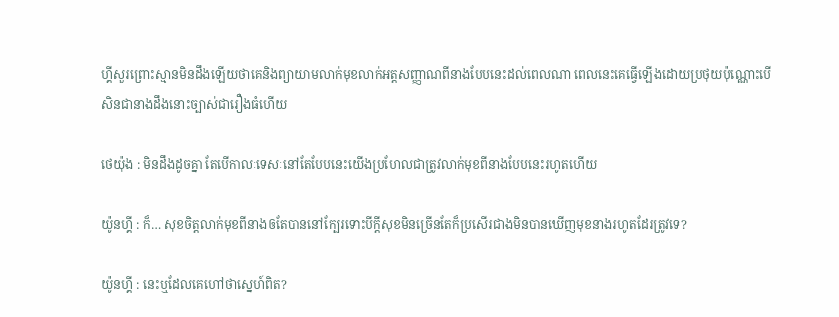ហ្គីសួរព្រោះស្មានមិនដឹងឡើយថាគេនិងព្យាយាមលាក់មុខលាក់អត្តសញ្ញាណពីនាងបែបនេះដល់ពេលណា ពេលនេះគេធ្វើឡើងដោយប្រថុយប៉ុណ្ណោះបើសិនជានាងដឹងនោះច្បាស់ជារឿងធំហើយ

ថេយ៉ុង : មិនដឹងដូចគ្នា តែបើកាលៈទេសៈនៅតែបែបនេះយើងប្រហែលជាត្រូវលាក់មុខពីនាងបែបនេះរហូតហើយ

យ៉ូនហ្គី : ក៏… សុខចិត្តលាក់មុខពីនាងឲតែបាននៅក្បែរទោះបីក្ដីសុខមិនច្រើនតែក៏ប្រសើរជាងមិនបានឃើញមុខនាងរហូតដែរត្រូវទេ?

យ៉ូនហ្គី : នេះឬដែលគេហៅថាស្នេហ៍ពិត?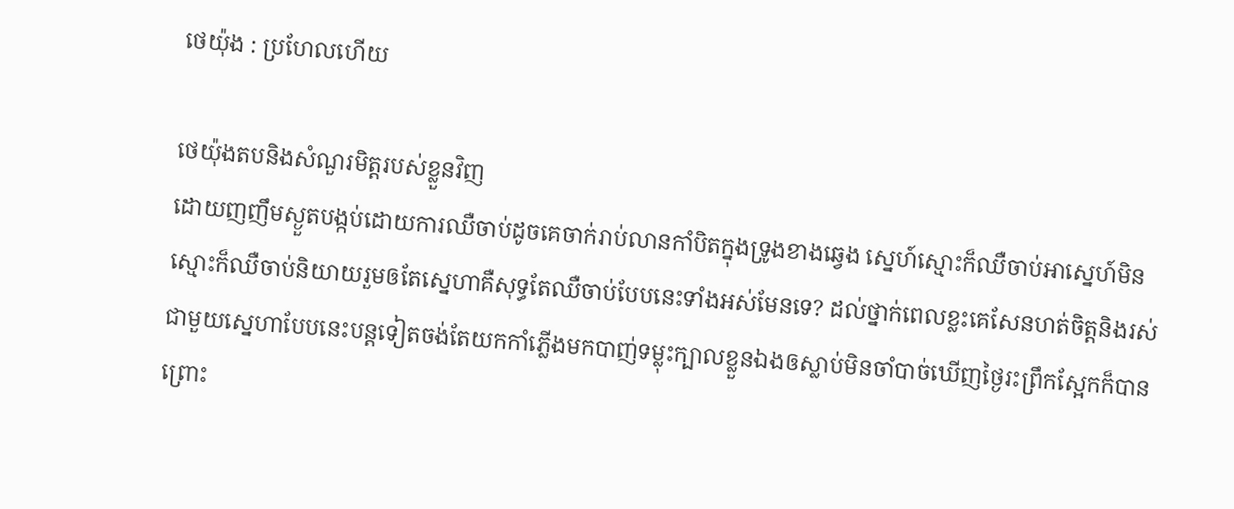ថេយ៉ុង : ប្រហែលហើយ

ថេយ៉ុងតបនិងសំណួរមិត្តរបស់ខ្លួនវិញ
ដោយញញឹមស្ងួតបង្កប់ដោយការឈឺចាប់ដូចគេចាក់រាប់លានកាំបិតក្នុងទ្រូងខាងឆ្វេង ស្នេហ៍ស្មោះក៏ឈឺចាប់អាស្នេហ៍មិនស្មោះក៏ឈឺចាប់និយាយរួមឲតែស្នេហាគឺសុទ្ធតែឈឺចាប់បែបនេះទាំងអស់មែនទេ? ដល់ថ្នាក់ពេលខ្លះគេសែនហត់ចិត្តនិងរស់ជាមួយស្នេហាបែបនេះបន្តទៀតចង់តែយកកាំភ្លើងមកបាញ់ទម្លុះក្បាលខ្លួនឯងឲស្លាប់មិនចាំបាច់ឃើញថ្ងៃរះព្រឹកស្អែកក៏បាន ព្រោះ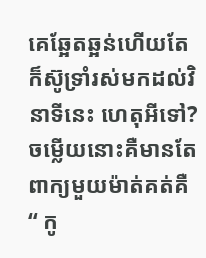គេឆ្អែតឆ្អន់ហើយតែក៏ស៊ូទ្រាំរស់មកដល់វិនាទីនេះ ហេតុអីទៅ? ចម្លើយនោះគឺមានតែពាក្យមួយម៉ាត់គត់គឺ “ កូ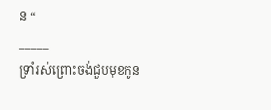ន “
_____
ទ្រាំរស់ព្រោះចង់ជួបមុខកូន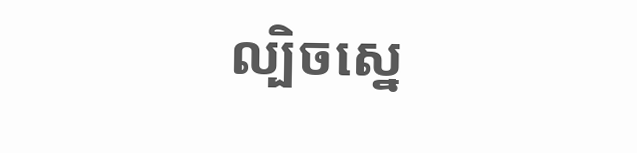ល្បិចស្នេ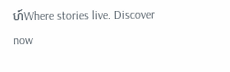ហ៍Where stories live. Discover now